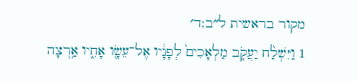מקור בראשית ל״ב:ד׳
1 וַיִּשְׁלַ֨ח יַעֲקֹ֤ב מַלְאָכִים֙ לְפָנָ֔יו אֶל־עֵשָׂ֖ו אָחִ֑יו אַ֥רְצָה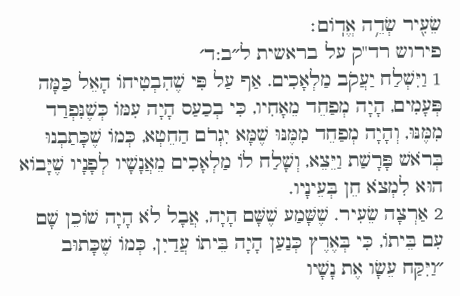שֵׂעִ֖יר שְׂדֵ֥ה אֱדֽוֹם׃
פירוש רד"ק על בראשית ל״ב:ד׳
1 וַיִּשְׁלַח יַעֲקֹב מַלְאָכִים. אַף עַל פִּי שֶׁהִבְטִיחוֹ הָאֵל כַּמָּה פְּעָמִים, הָיָה מְפַחֵד מֵאָחִיו, כִּי בְכַעַס הָיָה עִמּוֹ כְּשֶׁנִּפְרַד מִמֶּנּוּ, וְהָיָה מְפַחֵד מִמֶּנּוּ שֶׁמָּא יִגְרֹם הַחֵטְא, כְּמוֹ שֶׁכָּתַבְנוּ בְּרֹאשׁ פָּרָשַׁת וַיֵּצֵא, וְשָׁלַח לוֹ מַלְאָכִים מֵאֲנָשָׁיו לְפָנָיו שֶׁיָּבוֹא הוּא לִמְצֹא חֵן בְּעֵינָיו.
2 אַרְצָה שֵׂעִיר. שֶׁשָּׁמַע שֶׁשָּׁם הָיָה, אֲבָל לֹא הָיָה שׁוֹכֵן שָׁם עִם בֵּיתוֹ, כִּי בְּאֶרֶץ כְּנַעַן הָיָה בֵּיתוֹ עֲדַיִן, כְּמוֹ שֶׁכָּתוּב ״וַיִּקַּח עֵשָׂו אֶת נָשָׁיו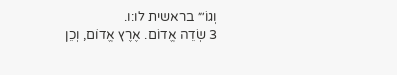וְגוֹ׳״ בראשית לו:ו.
3 שְׂדֵה אֱדוֹם. אֶרֶץ אֱדוֹם, וְכֵן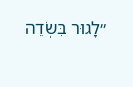״לָגוּר בִּשְׂדֵה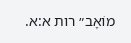מוֹאָב״ רות א:א.